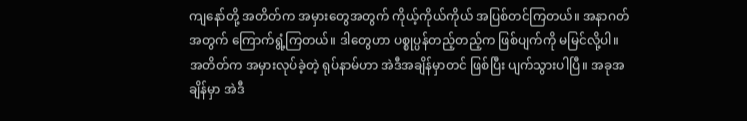ကျနော်တို့ အတိတ်က အမှားတွေအတွက် ကိုယ့်ကိုယ်ကိုယ် အပြစ်တင်ကြတယ်။ အနာဂတ်အတွက် ကြောက်ရွံ့ကြတယ်။ ဒါတွေဟာ ပစ္စုပ္ပန်တည့်တည့်က ဖြစ်ပျက်ကို မမြင်လို့ပါ။
အတိတ်က အမှားလုပ်ခဲ့တဲ့ ရုပ်နာမ်ဟာ အဲဒီအချိန်မှာတင် ဖြစ်ပြီး ပျက်သွားပါပြီ။ အခုအချိန်မှာ အဲဒီ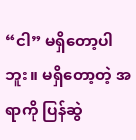“ငါ” မရှိတော့ပါဘူး။ မရှိတော့တဲ့ အရာကို ပြန်ဆွဲ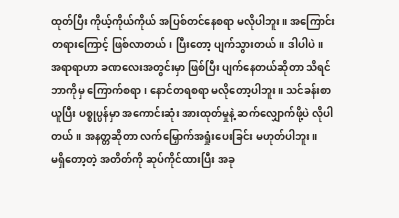ထုတ်ပြီး ကိုယ့်ကိုယ်ကိုယ် အပြစ်တင်နေစရာ မလိုပါဘူး။ အကြောင်းတရားကြောင့် ဖြစ်လာတယ်၊ ပြီးတော့ ပျက်သွားတယ်။ ဒါပါပဲ။
အရာရာဟာ ခဏလေးအတွင်းမှာ ဖြစ်ပြီး ပျက်နေတယ်ဆိုတာ သိရင် ဘာကိုမှ ကြောက်စရာ၊ နောင်တရစရာ မလိုတော့ပါဘူး။ သင်ခန်းစာယူပြီး ပစ္စုပ္ပန်မှာ အကောင်းဆုံး အားထုတ်မှုနဲ့ ဆက်လျှောက်ဖို့ပဲ လိုပါတယ်။ အနတ္တဆိုတာ လက်မြှောက်အရှုံးပေးခြင်း မဟုတ်ပါဘူး။
မရှိတော့တဲ့ အတိတ်ကို ဆုပ်ကိုင်ထားပြီး အခု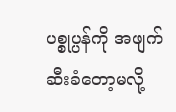ပစ္စုပ္ပန်ကို အဖျက်ဆီးခံတော့မလို့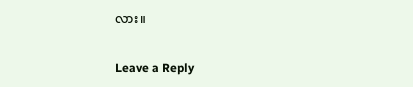လား။


Leave a Reply